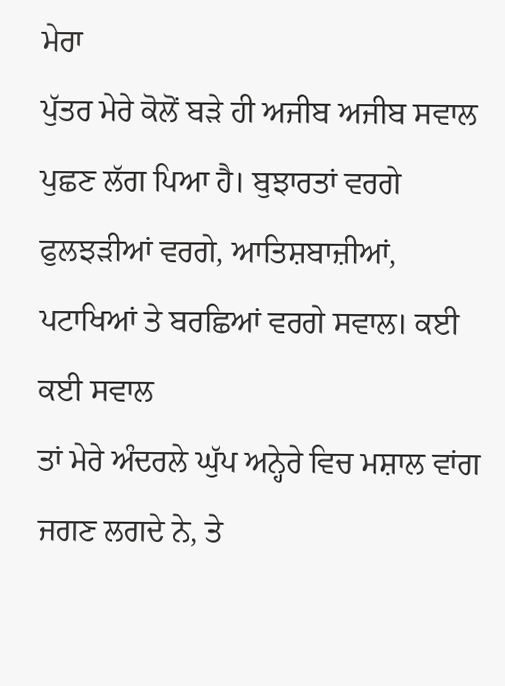ਮੇਰਾ
ਪੁੱਤਰ ਮੇਰੇ ਕੋਲੋਂ ਬੜੇ ਹੀ ਅਜੀਬ ਅਜੀਬ ਸਵਾਲ ਪੁਛਣ ਲੱਗ ਪਿਆ ਹੈ। ਬੁਝਾਰਤਾਂ ਵਰਗੇ
ਫੁਲਝੜੀਆਂ ਵਰਗੇ, ਆਤਿਸ਼ਬਾਜ਼ੀਆਂ, ਪਟਾਖਿਆਂ ਤੇ ਬਰਛਿਆਂ ਵਰਗੇ ਸਵਾਲ। ਕਈ ਕਈ ਸਵਾਲ
ਤਾਂ ਮੇਰੇ ਅੰਦਰਲੇ ਘੁੱਪ ਅਨ੍ਹੇਰੇ ਵਿਚ ਮਸ਼ਾਲ ਵਾਂਗ ਜਗਣ ਲਗਦੇ ਨੇ, ਤੇ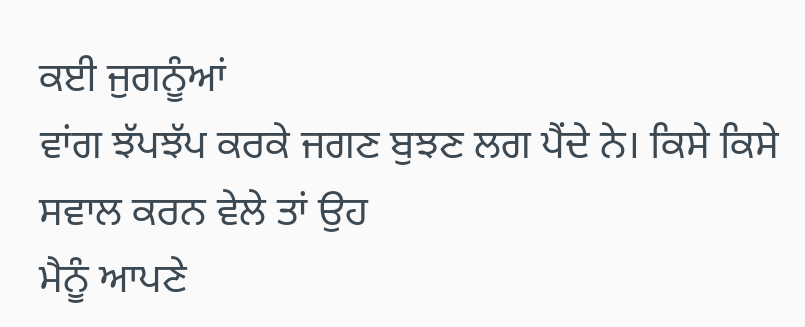ਕਈ ਜੁਗਨੂੰਆਂ
ਵਾਂਗ ਝੱਪਝੱਪ ਕਰਕੇ ਜਗਣ ਬੁਝਣ ਲਗ ਪੈਂਦੇ ਨੇ। ਕਿਸੇ ਕਿਸੇ ਸਵਾਲ ਕਰਨ ਵੇਲੇ ਤਾਂ ਉਹ
ਮੈਨੂੰ ਆਪਣੇ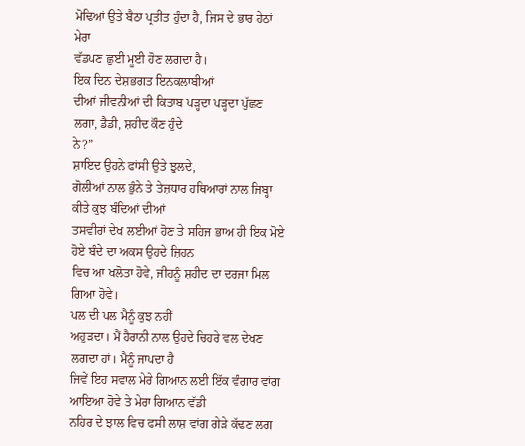ਮੋਢਿਆਂ ਉਤੇ ਬੈਠਾ ਪ੍ਰਤੀਤ ਹੁੰਦਾ ਹੈ, ਜਿਸ ਦੇ ਭਾਰ ਹੇਠਾਂ ਮੇਰਾ
ਵੱਡਪਣ ਛੁਈ ਮੂਈ ਹੋਣ ਲਗਦਾ ਹੈ।
ਇਕ ਦਿਨ ਦੇਸ਼ਭਗਤ ਇਨਕਲਾਬੀਆਂ
ਦੀਆਂ ਜੀਵਨੀਆਂ ਦੀ ਕਿਤਾਬ ਪੜ੍ਹਦਾ ਪੜ੍ਹਦਾ ਪੁੱਛਣ ਲਗਾ, ਡੈਡੀ, ਸ਼ਹੀਦ ਕੌਣ ਹੁੰਦੇ
ਨੇ?”
ਸ਼ਾਇਦ ਉਹਨੇ ਫਾਂਸੀ ਉਤੇ ਝੁਲਦੇ,
ਗੋਲੀਆਂ ਨਾਲ ਭੁੰਨੇ ਤੇ ਤੇਜ਼ਧਾਰ ਹਥਿਆਰਾਂ ਨਾਲ ਜਿਬ੍ਹਾ ਕੀਤੇ ਕੁਝ ਬੰਦਿਆਂ ਦੀਆਂ
ਤਸਵੀਰਾਂ ਦੇਖ ਲਈਆਂ ਹੋਣ ਤੇ ਸਹਿਜ ਭਾਅ ਹੀ ਇਕ ਮੋਏ ਹੋਏ ਬੰਦੇ ਦਾ ਅਕਸ ਉਹਦੇ ਜ਼ਿਹਨ
ਵਿਚ ਆ ਖਲੋਤਾ ਹੋਵੇ, ਜੀਹਨੂੰ ਸ਼ਹੀਦ ਦਾ ਦਰਜਾ ਮਿਲ ਗਿਆ ਹੋਵੇ।
ਪਲ ਦੀ ਪਲ ਮੈਨੂੰ ਕੁਝ ਨਹੀਂ
ਅਹੁੜਦਾ। ਮੈਂ ਹੈਰਾਨੀ ਨਾਲ ਉਹਦੇ ਚਿਹਰੇ ਵਲ ਦੇਖਣ ਲਗਦਾ ਹਾਂ। ਮੈਨੂੰ ਜਾਪਦਾ ਹੈ
ਜਿਵੇਂ ਇਹ ਸਵਾਲ ਮੇਰੇ ਗਿਆਨ ਲਈ ਇੱਕ ਵੰਗਾਰ ਵਾਂਗ ਆਇਆ ਹੋਵੇ ਤੇ ਮੇਰਾ ਗਿਆਨ ਵੱਡੀ
ਨਹਿਰ ਦੇ ਝਾਲ ਵਿਚ ਫਸੀ ਲਾਸ਼ ਵਾਂਗ ਗੇੜੇ ਕੱਢਣ ਲਗ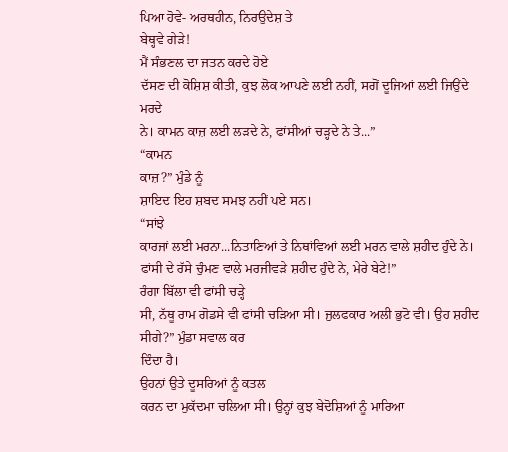ਪਿਆ ਹੋਵੇ- ਅਰਥਹੀਨ, ਨਿਰਉਦੇਸ਼ ਤੇ
ਬੇਥ੍ਹਵੇ ਗੇੜੇ!
ਮੈਂ ਸੰਭਣਲ ਦਾ ਜਤਨ ਕਰਦੇ ਹੋਏ
ਦੱਸਣ ਦੀ ਕੋਸ਼ਿਸ਼ ਕੀਤੀ, ਕੁਝ ਲੋਕ ਆਪਣੇ ਲਈ ਨਹੀਂ, ਸਗੋਂ ਦੂਜਿਆਂ ਲਈ ਜਿਉਂਦੇ ਮਰਦੇ
ਨੇ। ਕਾਮਨ ਕਾਜ਼ ਲਈ ਲੜਦੇ ਨੇ, ਫਾਂਸੀਆਂ ਚੜ੍ਹਦੇ ਨੇ ਤੇ...”
“ਕਾਮਨ
ਕਾਜ਼?” ਮੁੰਡੇ ਨੂੰ
ਸ਼ਾਇਦ ਇਹ ਸ਼ਬਦ ਸਮਝ ਨਹੀਂ ਪਏ ਸਨ।
“ਸਾਂਝੇ
ਕਾਰਜਾਂ ਲਈ ਮਰਨਾ...ਨਿਤਾਣਿਆਂ ਤੇ ਨਿਥਾਂਵਿਆਂ ਲਈ ਮਰਨ ਵਾਲੇ ਸ਼ਹੀਦ ਹੁੰਦੇ ਨੇ।
ਫਾਂਸੀ ਦੇ ਰੱਸੇ ਚੁੰਮਣ ਵਾਲੇ ਮਰਜੀਵੜੇ ਸ਼ਹੀਦ ਹੁੰਦੇ ਨੇ, ਮੇਰੇ ਬੇਟੇ!”
ਰੰਗਾ ਬਿੱਲਾ ਵੀ ਫਾਂਸੀ ਚੜ੍ਹੇ
ਸੀ, ਨੱਥੂ ਰਾਮ ਗੋਡਸੇ ਵੀ ਫਾਂਸੀ ਚੜਿਆ ਸੀ। ਜੁਲਫਕਾਰ ਅਲੀ ਭੁਟੋ ਵੀ। ਉਹ ਸ਼ਹੀਦ
ਸੀਗੇ?” ਮੁੰਡਾ ਸਵਾਲ ਕਰ
ਦਿੰਦਾ ਹੈ।
ਉਹਨਾਂ ਉਤੇ ਦੂਸਰਿਆਂ ਨੂੰ ਕਤਲ
ਕਰਨ ਦਾ ਮੁਕੱਦਮਾ ਚਲਿਆ ਸੀ। ਉਨ੍ਹਾਂ ਕੁਝ ਬੇਦੋਸ਼ਿਆਂ ਨੂੰ ਮਾਰਿਆ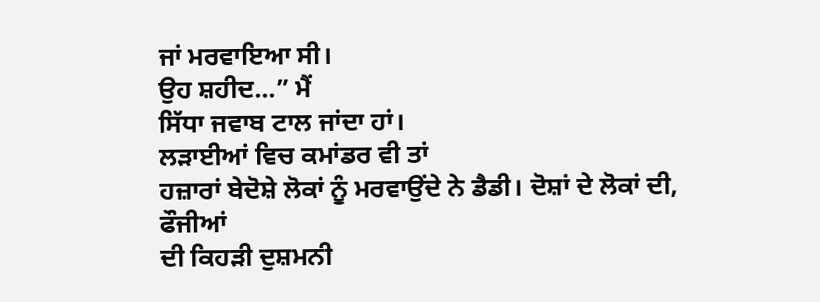ਜਾਂ ਮਰਵਾਇਆ ਸੀ।
ਉਹ ਸ਼ਹੀਦ...” ਮੈਂ
ਸਿੱਧਾ ਜਵਾਬ ਟਾਲ ਜਾਂਦਾ ਹਾਂ।
ਲੜਾਈਆਂ ਵਿਚ ਕਮਾਂਡਰ ਵੀ ਤਾਂ
ਹਜ਼ਾਰਾਂ ਬੇਦੋਸ਼ੇ ਲੋਕਾਂ ਨੂੰ ਮਰਵਾਉਂਦੇ ਨੇ ਡੈਡੀ। ਦੋਸ਼ਾਂ ਦੇ ਲੋਕਾਂ ਦੀ, ਫੌਜੀਆਂ
ਦੀ ਕਿਹੜੀ ਦੁਸ਼ਮਨੀ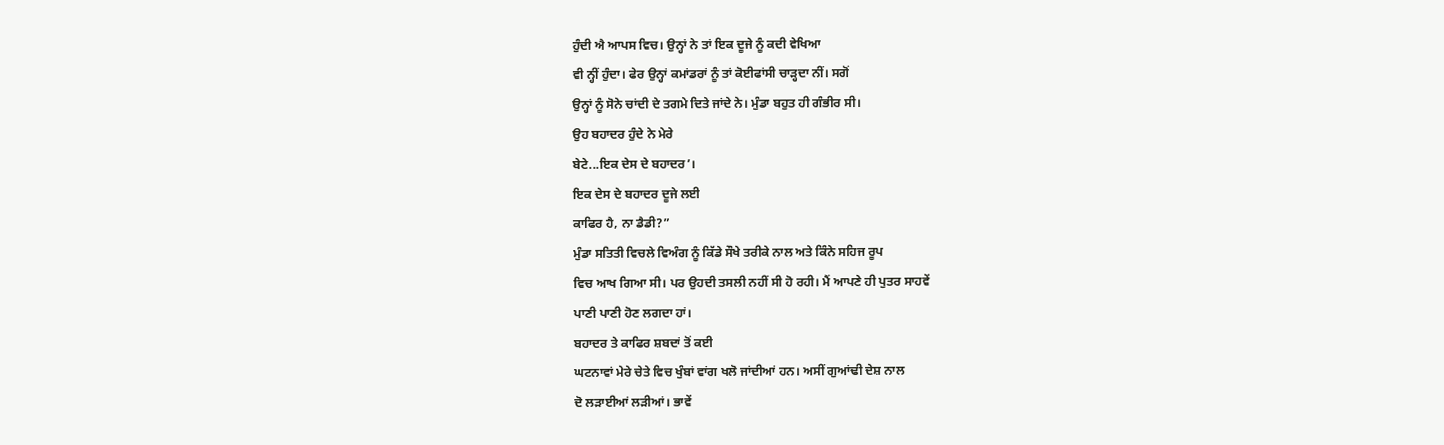ਹੁੰਦੀ ਐ ਆਪਸ ਵਿਚ। ਉਨ੍ਹਾਂ ਨੇ ਤਾਂ ਇਕ ਦੂਜੇ ਨੂੰ ਕਦੀ ਵੇਖਿਆ
ਵੀ ਨ੍ਹੀਂ ਹੁੰਦਾ। ਫੇਰ ਉਨ੍ਹਾਂ ਕਮਾਂਡਰਾਂ ਨੂੰ ਤਾਂ ਕੋਈਫਾਂਸੀ ਚਾੜ੍ਹਦਾ ਨੀਂ। ਸਗੋਂ
ਉਨ੍ਹਾਂ ਨੂੰ ਸੋਨੇ ਚਾਂਦੀ ਦੇ ਤਗਮੇ ਦਿਤੇ ਜਾਂਦੇ ਨੇ। ਮੁੰਡਾ ਬਹੁਤ ਹੀ ਗੰਭੀਰ ਸੀ।
ਉਹ ਬਹਾਦਰ ਹੁੰਦੇ ਨੇ ਮੇਰੇ
ਬੇਟੇ...ਇਕ ਦੇਸ ਦੇ ਬਹਾਦਰ’।
ਇਕ ਦੇਸ ਦੇ ਬਹਾਦਰ ਦੂਜੇ ਲਈ
ਕਾਫਿਰ ਹੈ, ਨਾ ਡੈਡੀ?”
ਮੁੰਡਾ ਸਤਿਤੀ ਵਿਚਲੇ ਵਿਅੰਗ ਨੂੰ ਕਿੱਡੇ ਸੌਖੇ ਤਰੀਕੇ ਨਾਲ ਅਤੇ ਕਿੰਨੇ ਸਹਿਜ ਰੂਪ
ਵਿਚ ਆਖ ਗਿਆ ਸੀ। ਪਰ ਉਹਦੀ ਤਸਲੀ ਨਹੀਂ ਸੀ ਹੋ ਰਹੀ। ਮੈਂ ਆਪਣੇ ਹੀ ਪੁਤਰ ਸਾਹਵੇਂ
ਪਾਣੀ ਪਾਣੀ ਹੋਣ ਲਗਦਾ ਹਾਂ।
ਬਹਾਦਰ ਤੇ ਕਾਫਿਰ ਸ਼ਬਦਾਂ ਤੋਂ ਕਈ
ਘਟਨਾਵਾਂ ਮੇਰੇ ਚੇਤੇ ਵਿਚ ਖੁੰਬਾਂ ਵਾਂਗ ਖਲੋ ਜਾਂਦੀਆਂ ਹਨ। ਅਸੀਂ ਗੁਆਂਢੀ ਦੇਸ਼ ਨਾਲ
ਦੋ ਲੜਾਈਆਂ ਲੜੀਆਂ। ਭਾਵੇਂ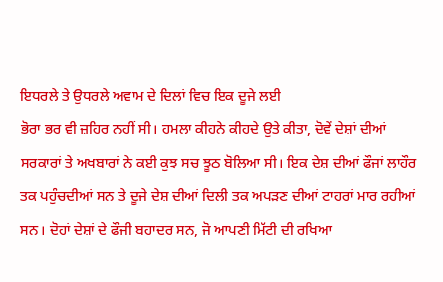ਇਧਰਲੇ ਤੇ ਉਧਰਲੇ ਅਵਾਮ ਦੇ ਦਿਲਾਂ ਵਿਚ ਇਕ ਦੂਜੇ ਲਈ
ਭੋਰਾ ਭਰ ਵੀ ਜ਼ਹਿਰ ਨਹੀਂ ਸੀ। ਹਮਲਾ ਕੀਹਨੇ ਕੀਹਦੇ ਉਤੇ ਕੀਤਾ, ਦੋਵੇਂ ਦੇਸ਼ਾਂ ਦੀਆਂ
ਸਰਕਾਰਾਂ ਤੇ ਅਖਬਾਰਾਂ ਨੇ ਕਈ ਕੁਝ ਸਚ ਝੂਠ ਬੋਲਿਆ ਸੀ। ਇਕ ਦੇਸ਼ ਦੀਆਂ ਫੌਜਾਂ ਲਾਹੌਰ
ਤਕ ਪਹੁੰਚਦੀਆਂ ਸਨ ਤੇ ਦੂਜੇ ਦੇਸ਼ ਦੀਆਂ ਦਿਲੀ ਤਕ ਅਪੜਣ ਦੀਆਂ ਟਾਹਰਾਂ ਮਾਰ ਰਹੀਆਂ
ਸਨ। ਦੋਹਾਂ ਦੇਸ਼ਾਂ ਦੇ ਫੌਜੀ ਬਹਾਦਰ ਸਨ, ਜੋ ਆਪਣੀ ਮਿੱਟੀ ਦੀ ਰਖਿਆ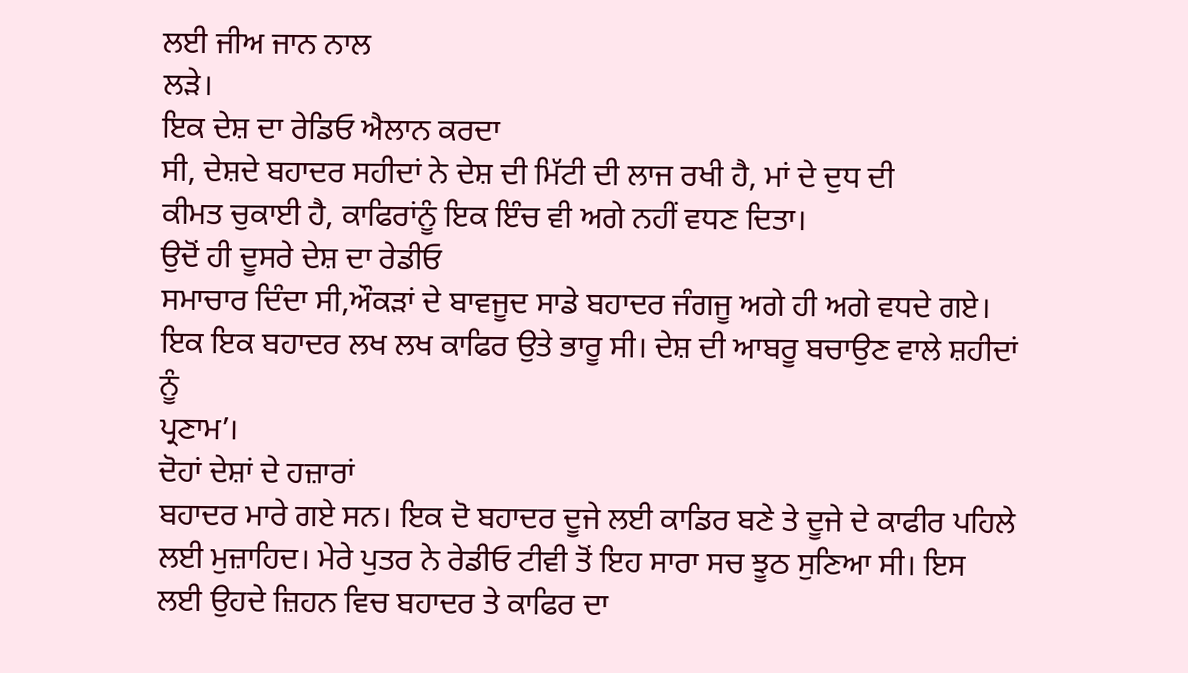ਲਈ ਜੀਅ ਜਾਨ ਨਾਲ
ਲੜੇ।
ਇਕ ਦੇਸ਼ ਦਾ ਰੇਡਿਓ ਐਲਾਨ ਕਰਦਾ
ਸੀ, ਦੇਸ਼ਦੇ ਬਹਾਦਰ ਸਹੀਦਾਂ ਨੇ ਦੇਸ਼ ਦੀ ਮਿੱਟੀ ਦੀ ਲਾਜ ਰਖੀ ਹੈ, ਮਾਂ ਦੇ ਦੁਧ ਦੀ
ਕੀਮਤ ਚੁਕਾਈ ਹੈ, ਕਾਫਿਰਾਂਨੂੰ ਇਕ ਇੰਚ ਵੀ ਅਗੇ ਨਹੀਂ ਵਧਣ ਦਿਤਾ।
ਉਦੋਂ ਹੀ ਦੂਸਰੇ ਦੇਸ਼ ਦਾ ਰੇਡੀਓ
ਸਮਾਚਾਰ ਦਿੰਦਾ ਸੀ,ਔਕੜਾਂ ਦੇ ਬਾਵਜੂਦ ਸਾਡੇ ਬਹਾਦਰ ਜੰਗਜੂ ਅਗੇ ਹੀ ਅਗੇ ਵਧਦੇ ਗਏ।
ਇਕ ਇਕ ਬਹਾਦਰ ਲਖ ਲਖ ਕਾਫਿਰ ਉਤੇ ਭਾਰੂ ਸੀ। ਦੇਸ਼ ਦੀ ਆਬਰੂ ਬਚਾਉਣ ਵਾਲੇ ਸ਼ਹੀਦਾਂ ਨੂੰ
ਪ੍ਰਣਾਮ’।
ਦੋਹਾਂ ਦੇਸ਼ਾਂ ਦੇ ਹਜ਼ਾਰਾਂ
ਬਹਾਦਰ ਮਾਰੇ ਗਏ ਸਨ। ਇਕ ਦੋ ਬਹਾਦਰ ਦੂਜੇ ਲਈ ਕਾਡਿਰ ਬਣੇ ਤੇ ਦੂਜੇ ਦੇ ਕਾਫੀਰ ਪਹਿਲੇ
ਲਈ ਮੁਜ਼ਾਹਿਦ। ਮੇਰੇ ਪੁਤਰ ਨੇ ਰੇਡੀਓ ਟੀਵੀ ਤੋਂ ਇਹ ਸਾਰਾ ਸਚ ਝੂਠ ਸੁਣਿਆ ਸੀ। ਇਸ
ਲਈ ਉਹਦੇ ਜ਼ਿਹਨ ਵਿਚ ਬਹਾਦਰ ਤੇ ਕਾਫਿਰ ਦਾ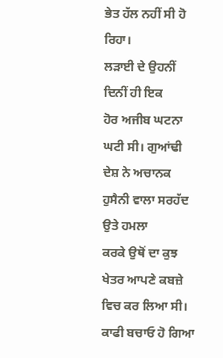ਭੇਤ ਹੱਲ ਨਹੀਂ ਸੀ ਹੋ ਰਿਹਾ।
ਲੜਾਈ ਦੇ ਉਹਨੀਂ ਦਿਨੀਂ ਹੀ ਇਕ
ਹੋਰ ਅਜੀਬ ਘਟਨਾ ਘਟੀ ਸੀ। ਗੁਆਂਢੀ ਦੇਸ਼ ਨੇ ਅਚਾਨਕ ਹੁਸੈਨੀ ਵਾਲਾ ਸਰਹੱਦ ਉਤੇ ਹਮਲਾ
ਕਰਕੇ ਉਥੋਂ ਦਾ ਕੁਝ ਖੇਤਰ ਆਪਣੇ ਕਬਜ਼ੇ ਵਿਚ ਕਰ ਲਿਆ ਸੀ। ਕਾਫੀ ਬਚਾਓ ਹੋ ਗਿਆ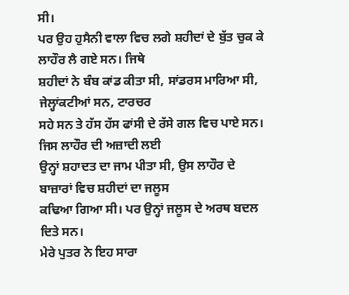ਸੀ।
ਪਰ ਉਹ ਹੁਸੈਨੀ ਵਾਲਾ ਵਿਚ ਲਗੇ ਸ਼ਹੀਦਾਂ ਦੇ ਬੁੱਤ ਚੁਕ ਕੇ ਲਾਹੌਰ ਲੈ ਗਏ ਸਨ। ਜਿਥੇ
ਸ਼ਹੀਦਾਂ ਨੇ ਬੰਬ ਕਾਂਡ ਕੀਤਾ ਸੀ, ਸਾਂਡਰਸ ਮਾਰਿਆ ਸੀ, ਜੇਲ੍ਹਾਂਕਟੀਆਂ ਸਨ, ਟਾਰਚਰ
ਸਹੇ ਸਨ ਤੇ ਹੱਸ ਹੱਸ ਫਾਂਸੀ ਦੇ ਰੱਸੇ ਗਲ ਵਿਚ ਪਾਏ ਸਨ। ਜਿਸ ਲਾਹੌਰ ਦੀ ਅਜ਼ਾਦੀ ਲਈ
ਉਨ੍ਹਾਂ ਸ਼ਹਾਦਤ ਦਾ ਜਾਮ ਪੀਤਾ ਸੀ, ਉਸ ਲਾਹੌਰ ਦੇ ਬਾਜ਼ਾਰਾਂ ਵਿਚ ਸ਼ਹੀਦਾਂ ਦਾ ਜਲੂਸ
ਕਢਿਆ ਗਿਆ ਸੀ। ਪਰ ਉਨ੍ਹਾਂ ਜਲੂਸ ਦੇ ਅਰਥ ਬਦਲ ਦਿਤੇ ਸਨ।
ਮੇਰੇ ਪੁਤਰ ਨੇ ਇਹ ਸਾਰਾ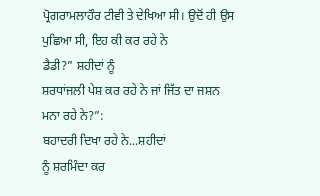ਪ੍ਰੋਗਰਾਮਲਾਹੌਰ ਟੀਵੀ ਤੇ ਦੇਖਿਆ ਸੀ। ਉਦੋਂ ਹੀ ਉਸ ਪੁਛਿਆ ਸੀ, ਇਹ ਕੀ ਕਰ ਰਹੇ ਨੇ
ਡੈਡੀ?” ਸ਼ਹੀਦਾਂ ਨੂੰ
ਸ਼ਰਧਾਂਜਲੀ ਪੇਸ਼ ਕਰ ਰਹੇ ਨੇ ਜਾਂ ਜਿੱਤ ਦਾ ਜਸ਼ਨ ਮਨਾ ਰਹੇ ਨੇ?”:
ਬਹਾਦਰੀ ਦਿਖਾ ਰਹੇ ਨੇ...ਸ਼ਹੀਦਾਂ
ਨੂੰ ਸ਼ਰਮਿੰਦਾ ਕਰ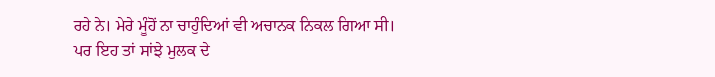ਰਹੇ ਨੇ। ਮੇਰੇ ਮੂੰਹੋਂ ਨਾ ਚਾਹੁੰਦਿਆਂ ਵੀ ਅਚਾਨਕ ਨਿਕਲ ਗਿਆ ਸੀ।
ਪਰ ਇਹ ਤਾਂ ਸਾਂਝੇ ਮੁਲਕ ਦੇ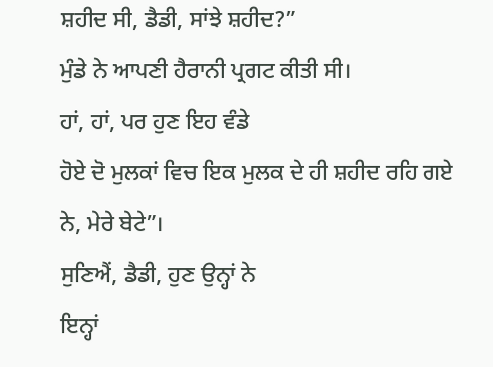ਸ਼ਹੀਦ ਸੀ, ਡੈਡੀ, ਸਾਂਝੇ ਸ਼ਹੀਦ?”
ਮੁੰਡੇ ਨੇ ਆਪਣੀ ਹੈਰਾਨੀ ਪ੍ਰਗਟ ਕੀਤੀ ਸੀ।
ਹਾਂ, ਹਾਂ, ਪਰ ਹੁਣ ਇਹ ਵੰਡੇ
ਹੋਏ ਦੋ ਮੁਲਕਾਂ ਵਿਚ ਇਕ ਮੁਲਕ ਦੇ ਹੀ ਸ਼ਹੀਦ ਰਹਿ ਗਏ ਨੇ, ਮੇਰੇ ਬੇਟੇ”।
ਸੁਣਿਐਂ, ਡੈਡੀ, ਹੁਣ ਉਨ੍ਹਾਂ ਨੇ
ਇਨ੍ਹਾਂ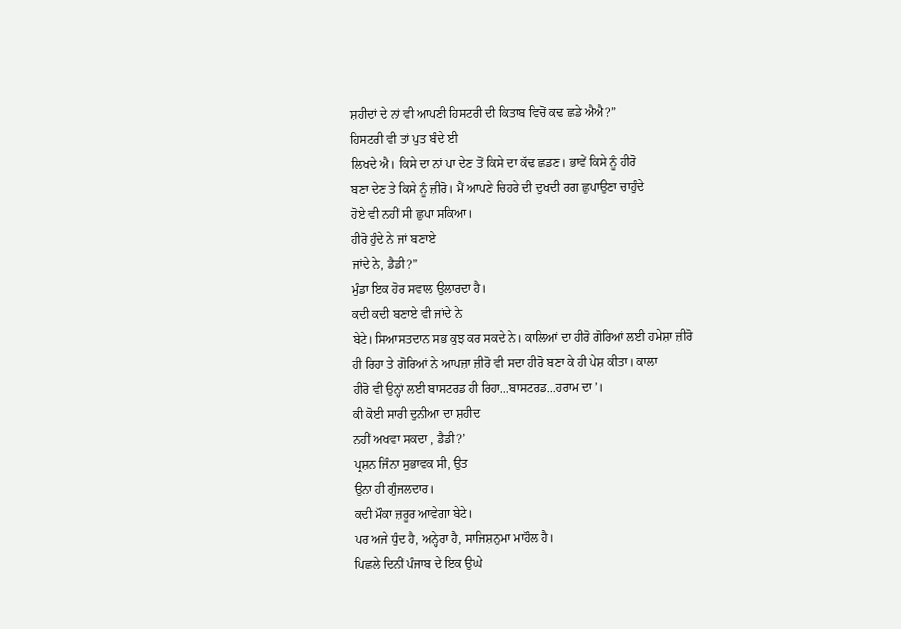ਸ਼ਹੀਦਾਂ ਦੇ ਨਾਂ ਵੀ ਆਪਣੀ ਹਿਸਟਰੀ ਦੀ ਕਿਤਾਬ ਵਿਚੋਂ ਕਢ ਛਡੇ ਐਐ?”
ਹਿਸਟਰੀ ਵੀ ਤਾਂ ਪੁਤ ਬੰਦੇ ਈ
ਲਿਖਦੇ ਐ। ਕਿਸੇ ਦਾ ਨਾਂ ਪਾ ਦੇਣ ਤੋਂ ਕਿਸੇ ਦਾ ਕੱਢ ਛਡਣ। ਭਾਵੇਂ ਕਿਸੇ ਨੂੰ ਹੀਰੋ
ਬਣਾ ਦੇਣ ਤੇ ਕਿਸੇ ਨੂੰ ਜ਼ੀਰੋ। ਮੈਂ ਆਪਣੇ ਚਿਹਰੇ ਦੀ ਦੁਖਦੀ ਰਗ ਛੁਪਾਉਣਾ ਚਾਹੁੰਦੇ
ਹੋਏ ਵੀ ਨਹੀਂ ਸੀ ਛੁਪਾ ਸਕਿਆ।
ਹੀਰੋ ਹੁੰਦੇ ਨੇ ਜਾਂ ਬਣਾਏ
ਜਾਂਦੇ ਨੇ, ਡੈਡੀ?”
ਮੁੰਡਾ ਇਕ ਹੋਰ ਸਵਾਲ ਉਲਾਰਦਾ ਹੈ।
ਕਦੀ ਕਦੀ ਬਣਾਏ ਵੀ ਜਾਂਦੇ ਨੇ
ਬੇਟੇ। ਸਿਆਸਤਦਾਨ ਸਭ ਕੁਝ ਕਰ ਸਕਦੇ ਨੇ। ਕਾਲਿਆਂ ਦਾ ਹੀਰੋ ਗੋਰਿਆਂ ਲਈ ਹਮੇਸ਼ਾ ਜ਼ੀਰੋ
ਹੀ ਰਿਹਾ ਤੇ ਗੋਰਿਆਂ ਨੇ ਆਪਜ਼ਾ ਜ਼ੀਰੋ ਵੀ ਸਦਾ ਹੀਰੋ ਬਣਾ ਕੇ ਹੀ ਪੇਸ਼ ਕੀਤਾ। ਕਾਲਾ
ਹੀਰੋ ਵੀ ਉਨ੍ਹਾਂ ਲਈ ਬਾਸਟਰਡ ਹੀ ਰਿਹਾ...ਬਾਸਟਰਡ...ਹਰਾਮ ਦਾ’।
ਕੀ ਕੋਈ ਸਾਰੀ ਦੁਨੀਆ ਦਾ ਸ਼ਹੀਦ
ਨਹੀਂ ਅਖਵਾ ਸਕਦਾ , ਡੈਡੀ?’
ਪ੍ਰਸ਼ਨ ਜਿੰਨਾ ਸੁਭਾਵਕ ਸੀ, ਉਤ
ਉਨਾ ਹੀ ਗੁੰਜਲਦਾਰ।
ਕਦੀ ਮੌਕਾ ਜ਼ਰੂਰ ਆਵੇਗਾ ਬੇਟੇ।
ਪਰ ਅਜੇ ਧੁੰਦ ਹੈ, ਅਨ੍ਹੇਰਾ ਹੈ, ਸਾਜਿਸ਼ਨੁਮਾ ਮਾਹੌਲ ਹੈ।
ਪਿਛਲੇ ਦਿਨੀਂ ਪੰਜਾਬ ਦੇ ਇਕ ਉਘੇ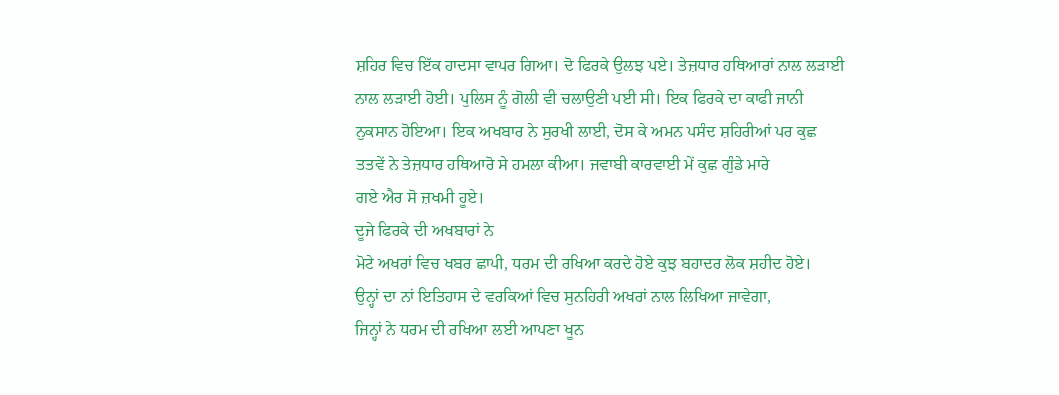ਸ਼ਹਿਰ ਵਿਚ ਇੱਕ ਹਾਦਸਾ ਵਾਪਰ ਗਿਆ। ਦੋ ਫਿਰਕੇ ਉਲਝ ਪਏ। ਤੇਜ਼ਧਾਰ ਹਥਿਆਰਾਂ ਨਾਲ ਲੜਾਈ
ਨਾਲ ਲੜਾਈ ਹੋਈ। ਪੁਲਿਸ ਨੂੰ ਗੋਲੀ ਵੀ ਚਲਾਉਣੀ ਪਈ ਸੀ। ਇਕ ਫਿਰਕੇ ਦਾ ਕਾਫੀ ਜਾਨੀ
ਨੁਕਸਾਨ ਹੋਇਆ। ਇਕ ਅਖਬਾਰ ਨੇ ਸੁਰਖੀ ਲਾਈ, ਦੋਸ ਕੇ ਅਮਨ ਪਸੰਦ ਸ਼ਹਿਰੀਆਂ ਪਰ ਕੁਛ
ਤਤਵੇਂ ਨੇ ਤੇਜ਼ਧਾਰ ਹਥਿਆਰੋ ਸੇ ਹਮਲਾ ਕੀਆ। ਜਵਾਬੀ ਕਾਰਵਾਈ ਮੇਂ ਕੁਛ ਗੁੰਡੇ ਮਾਰੇ
ਗਏ ਐਰ ਸੋ ਜ਼ਖਮੀ ਹੂਏ।
ਦੂਜੇ ਫਿਰਕੇ ਦੀ ਅਖਬਾਰਾਂ ਨੇ
ਮੋਟੇ ਅਖਰਾਂ ਵਿਚ ਖਬਰ ਛਾਪੀ, ਧਰਮ ਦੀ ਰਖਿਆ ਕਰਦੇ ਹੋਏ ਕੁਝ ਬਹਾਦਰ ਲੋਕ ਸ਼ਹੀਦ ਹੋਏ।
ਉਨ੍ਹਾਂ ਦਾ ਨਾਂ ਇਤਿਹਾਸ ਦੇ ਵਰਕਿਆਂ ਵਿਚ ਸੁਨਹਿਰੀ ਅਖਰਾਂ ਨਾਲ ਲਿਖਿਆ ਜਾਵੇਗਾ,
ਜਿਨ੍ਹਾਂ ਨੇ ਧਰਮ ਦੀ ਰਖਿਆ ਲਈ ਆਪਣਾ ਖੂਨ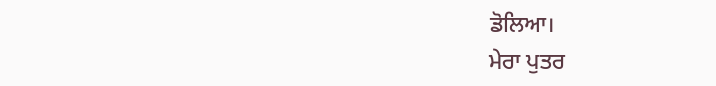ਡੋਲਿਆ।
ਮੇਰਾ ਪੁਤਰ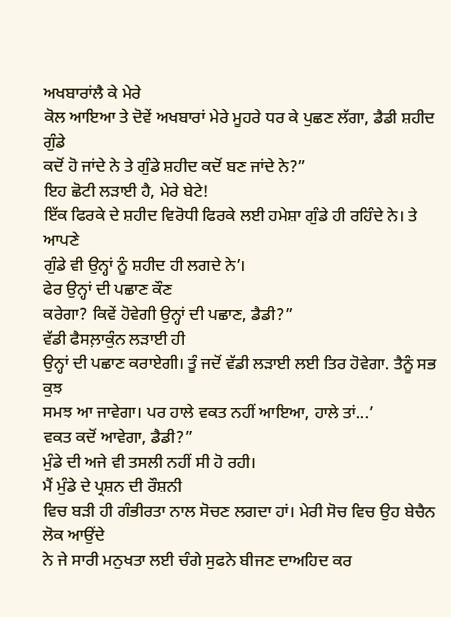ਅਖਬਾਰਾਂਲੈ ਕੇ ਮੇਰੇ
ਕੋਲ ਆਇਆ ਤੇ ਦੋਵੇਂ ਅਖਬਾਰਾਂ ਮੇਰੇ ਮੂਹਰੇ ਧਰ ਕੇ ਪੁਛਣ ਲੱਗਾ, ਡੈਡੀ ਸ਼ਹੀਦ ਗੁੰਡੇ
ਕਦੋਂ ਹੋ ਜਾਂਦੇ ਨੇ ਤੇ ਗੁੰਡੇ ਸ਼ਹੀਦ ਕਦੋਂ ਬਣ ਜਾਂਦੇ ਨੇ?”
ਇਹ ਛੋਟੀ ਲੜਾਈ ਹੈ, ਮੇਰੇ ਬੇਟੇ!
ਇੱਕ ਫਿਰਕੇ ਦੇ ਸ਼ਹੀਦ ਵਿਰੋਧੀ ਫਿਰਕੇ ਲਈ ਹਮੇਸ਼ਾ ਗੁੰਡੇ ਹੀ ਰਹਿੰਦੇ ਨੇ। ਤੇ ਆਪਣੇ
ਗੁੰਡੇ ਵੀ ਉਨ੍ਹਾਂ ਨੂੰ ਸ਼ਹੀਦ ਹੀ ਲਗਦੇ ਨੇ’।
ਫੇਰ ਉਨ੍ਹਾਂ ਦੀ ਪਛਾਣ ਕੌਣ
ਕਰੇਗਾ? ਕਿਵੇਂ ਹੋਵੇਗੀ ਉਨ੍ਹਾਂ ਦੀ ਪਛਾਣ, ਡੈਡੀ?”
ਵੱਡੀ ਫੈਸਲ਼ਾਕੁੰਨ ਲੜਾਈ ਹੀ
ਉਨ੍ਹਾਂ ਦੀ ਪਛਾਣ ਕਰਾਏਗੀ। ਤੂੰ ਜਦੋਂ ਵੱਡੀ ਲੜਾਈ ਲਈ ਤਿਰ ਹੋਵੇਗਾ. ਤੈਨੂੰ ਸਭ ਕੁਝ
ਸਮਝ ਆ ਜਾਵੇਗਾ। ਪਰ ਹਾਲੇ ਵਕਤ ਨਹੀਂ ਆਇਆ, ਹਾਲੇ ਤਾਂ...’
ਵਕਤ ਕਦੋਂ ਆਵੇਗਾ, ਡੈਡੀ?”
ਮੁੰਡੇ ਦੀ ਅਜੇ ਵੀ ਤਸਲੀ ਨਹੀਂ ਸੀ ਹੋ ਰਹੀ।
ਮੈਂ ਮੁੰਡੇ ਦੇ ਪ੍ਰਸ਼ਨ ਦੀ ਰੌਸ਼ਨੀ
ਵਿਚ ਬੜੀ ਹੀ ਗੰਭੀਰਤਾ ਨਾਲ ਸੋਚਣ ਲਗਦਾ ਹਾਂ। ਮੇਰੀ ਸੋਚ ਵਿਚ ਉਹ ਬੇਚੈਨ ਲੋਕ ਆਉਂਦੇ
ਨੇ ਜੇ ਸਾਰੀ ਮਨੁਖਤਾ ਲਈ ਚੰਗੇ ਸੁਫਨੇ ਬੀਜਣ ਦਾਅਹਿਦ ਕਰ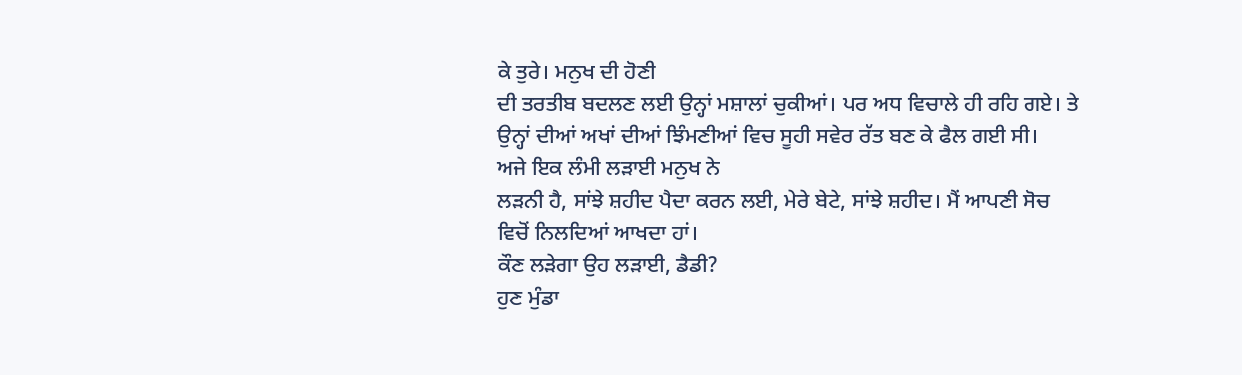ਕੇ ਤੁਰੇ। ਮਨੁਖ ਦੀ ਹੋਣੀ
ਦੀ ਤਰਤੀਬ ਬਦਲਣ ਲਈ ਉਨ੍ਹਾਂ ਮਸ਼ਾਲਾਂ ਚੁਕੀਆਂ। ਪਰ ਅਧ ਵਿਚਾਲੇ ਹੀ ਰਹਿ ਗਏ। ਤੇ
ਉਨ੍ਹਾਂ ਦੀਆਂ ਅਖਾਂ ਦੀਆਂ ਝਿੰਮਣੀਆਂ ਵਿਚ ਸੂਹੀ ਸਵੇਰ ਰੱਤ ਬਣ ਕੇ ਫੈਲ ਗਈ ਸੀ।
ਅਜੇ ਇਕ ਲੰਮੀ ਲੜਾਈ ਮਨੁਖ ਨੇ
ਲੜਨੀ ਹੈ, ਸਾਂਝੇ ਸ਼ਹੀਦ ਪੈਦਾ ਕਰਨ ਲਈ, ਮੇਰੇ ਬੇਟੇ, ਸਾਂਝੇ ਸ਼ਹੀਦ। ਮੈਂ ਆਪਣੀ ਸੋਚ
ਵਿਚੋਂ ਨਿਲਦਿਆਂ ਆਖਦਾ ਹਾਂ।
ਕੌਣ ਲੜੇਗਾ ਉਹ ਲੜਾਈ, ਡੈਡੀ?
ਹੁਣ ਮੁੰਡਾ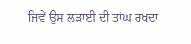ਜਿਵੇਂ ਉਸ ਲੜਾਈ ਦੀ ਤਾਂਘ ਰਖਦਾ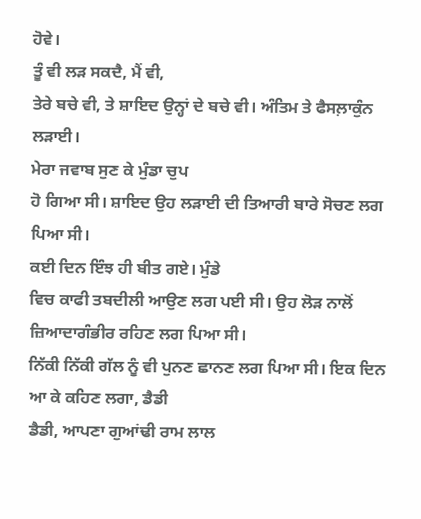ਹੋਵੇ।
ਤੂੰ ਵੀ ਲੜ ਸਕਦੈ, ਮੈਂ ਵੀ,
ਤੇਰੇ ਬਚੇ ਵੀ, ਤੇ ਸ਼ਾਇਦ ਉਨ੍ਹਾਂ ਦੇ ਬਚੇ ਵੀ। ਅੰਤਿਮ ਤੇ ਫੈਸਲ਼ਾਕੁੰਨ ਲੜਾਈ।
ਮੇਰਾ ਜਵਾਬ ਸੁਣ ਕੇ ਮੁੰਡਾ ਚੁਪ
ਹੋ ਗਿਆ ਸੀ। ਸ਼ਾਇਦ ਉਹ ਲੜਾਈ ਦੀ ਤਿਆਰੀ ਬਾਰੇ ਸੋਚਣ ਲਗ ਪਿਆ ਸੀ।
ਕਈ ਦਿਨ ਇੰਝ ਹੀ ਬੀਤ ਗਏ। ਮੁੰਡੇ
ਵਿਚ ਕਾਫੀ ਤਬਦੀਲੀ ਆਉਣ ਲਗ ਪਈ ਸੀ। ਉਹ ਲੋੜ ਨਾਲੋਂ ਜ਼ਿਆਦਾਗੰਭੀਰ ਰਹਿਣ ਲਗ ਪਿਆ ਸੀ।
ਨਿੱਕੀ ਨਿੱਕੀ ਗੱਲ ਨੂੰ ਵੀ ਪੁਨਣ ਛਾਨਣ ਲਗ ਪਿਆ ਸੀ। ਇਕ ਦਿਨ ਆ ਕੇ ਕਹਿਣ ਲਗਾ, ਡੈਡੀ
ਡੈਡੀ, ਆਪਣਾ ਗੁਆਂਢੀ ਰਾਮ ਲਾਲ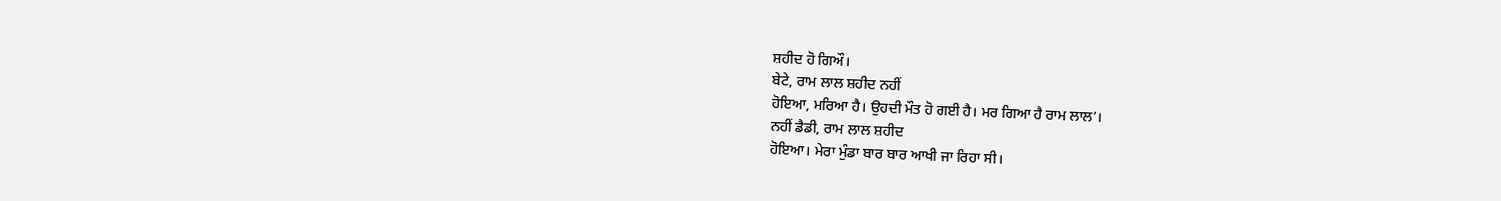ਸ਼ਹੀਦ ਹੋ ਗਿਔ।
ਬੇਟੇ, ਰਾਮ ਲਾਲ ਸ਼ਹੀਦ ਨਹੀਂ
ਹੋਇਆ, ਮਰਿਆ ਹੈ। ਉਹਦੀ ਮੌਤ ਹੋ ਗਈ ਹੈ। ਮਰ ਗਿਆ ਹੈ ਰਾਮ ਲਾਲ’।
ਨਹੀਂ ਡੈਡੀ, ਰਾਮ ਲਾਲ ਸ਼ਹੀਦ
ਹੋਇਆ। ਮੇਰਾ ਮੁੰਡਾ ਬਾਰ ਬਾਰ ਆਖੀ ਜਾ ਰਿਹਾ ਸੀ।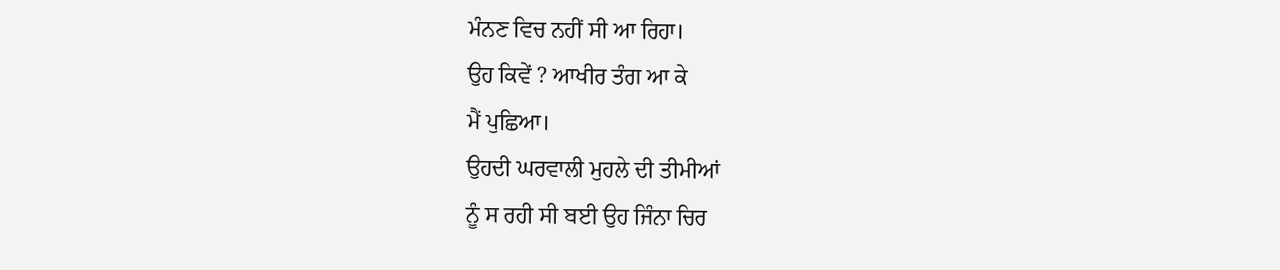ਮੰਨਣ ਵਿਚ ਨਹੀਂ ਸੀ ਆ ਰਿਹਾ।
ਉਹ ਕਿਵੇਂ ? ਆਖੀਰ ਤੰਗ ਆ ਕੇ
ਮੈਂ ਪੁਛਿਆ।
ਉਹਦੀ ਘਰਵਾਲੀ ਮੁਹਲੇ ਦੀ ਤੀਮੀਆਂ
ਨੂੰ ਸ ਰਹੀ ਸੀ ਬਈ ਉਹ ਜਿੰਨਾ ਚਿਰ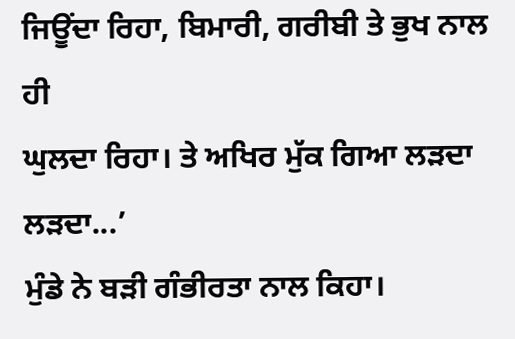ਜਿਊਂਦਾ ਰਿਹਾ, ਬਿਮਾਰੀ, ਗਰੀਬੀ ਤੇ ਭੁਖ ਨਾਲ ਹੀ
ਘੁਲਦਾ ਰਿਹਾ। ਤੇ ਅਖਿਰ ਮੁੱਕ ਗਿਆ ਲੜਦਾ ਲੜਦਾ...’
ਮੁੰਡੇ ਨੇ ਬੜੀ ਗੰਭੀਰਤਾ ਨਾਲ ਕਿਹਾ।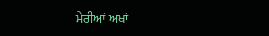ਮੇਰੀਆਂ ਅਖਾਂ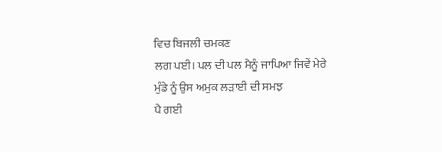ਵਿਚ ਬਿਜਲੀ ਚਮਕਣ
ਲਗ ਪਈ। ਪਲ ਦੀ ਪਲ ਮੈਨੂੰ ਜਾਪਿਆ ਜਿਵੇਂ ਮੇਰੇ ਮੁੰਡੇ ਨੂੰ ਉਸ ਅਮੁਕ ਲੜਾਈ ਦੀ ਸਮਝ
ਪੈ ਗਈ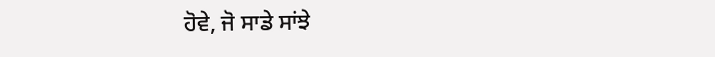ਹੋਵੇ, ਜੋ ਸਾਡੇ ਸਾਂਝੇ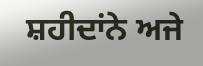ਸ਼ਹੀਦਾਂਨੇ ਅਜੇ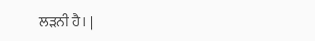ਲੜਨੀ ਹੈ। |